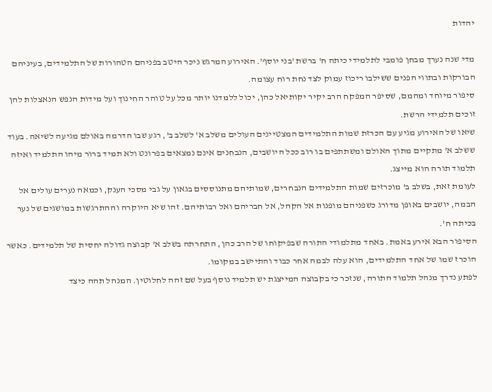יהדות

מדי שנה נערך מבחן פומבי לתלמידי כיתה ח' ברשת 'בני יוסף'. האירוע המרגש ניכר היטב בפניהם הטהורות של התלמידים, בעיניהם הבורקות ובתווי הפנים ששילבו ריכוז עמוק לצד נחת רוח עצומה.
סיפור מיוחד ומהמם, שסיפר המפקח הרב יקיר יקותיאל כהן, יכול ללמדנו יותר מכל על טוהר החינוך ועל מידות הנפש הנאצלות להן זוכים תלמידי הרשת.
שיאו של האירוע מגיע עם הכרזת שמות התלמידים המצטיינים העולים משלב א' לשלב ב', רגע שבו הדרמה באולם מגיעה לשיאה. בעוד ששלב א' מתקיים מתוך האולם ומשתתפים בו רוב ככל היושבים, הנבחנים אינם נמצאים בפרונט ולא תמיד ברור מיהו התלמיד ואיזה תלמוד תורה הוא מייצג.
לעומת זאת, בשלב ב' מוכרזים שמות התלמידים הנבחרים, שמותיהם מתנוססים בגאון על גבי מסכי הענק, וכמאה נערים עולים אל הבמה, יושבים באופן מדורג כשפניהם מופנות אל הקהל, אל חבריהם ואל רבותיהם. זהו שיא היוקרה וההתרגשות במושגים של נער בכיתה ח'.
הסיפור הבא אירע באמת. באחד מתלמודי התורה שבפיקוחו של הרב כהן, התחרתה בשלב א' קבוצה גדולה יחסית של תלמידים. כאשר הוכרז שמו של אחד התלמידים, הוא עלה לבמה אחר כבוד והתיישב במקומו.
לפתע נדרך מנהל תלמוד התורה, שנזכר כי בקבוצה המייצגת יש תלמיד נוסף בעל שם זהה לחלוטין. המנהל תהה כיצד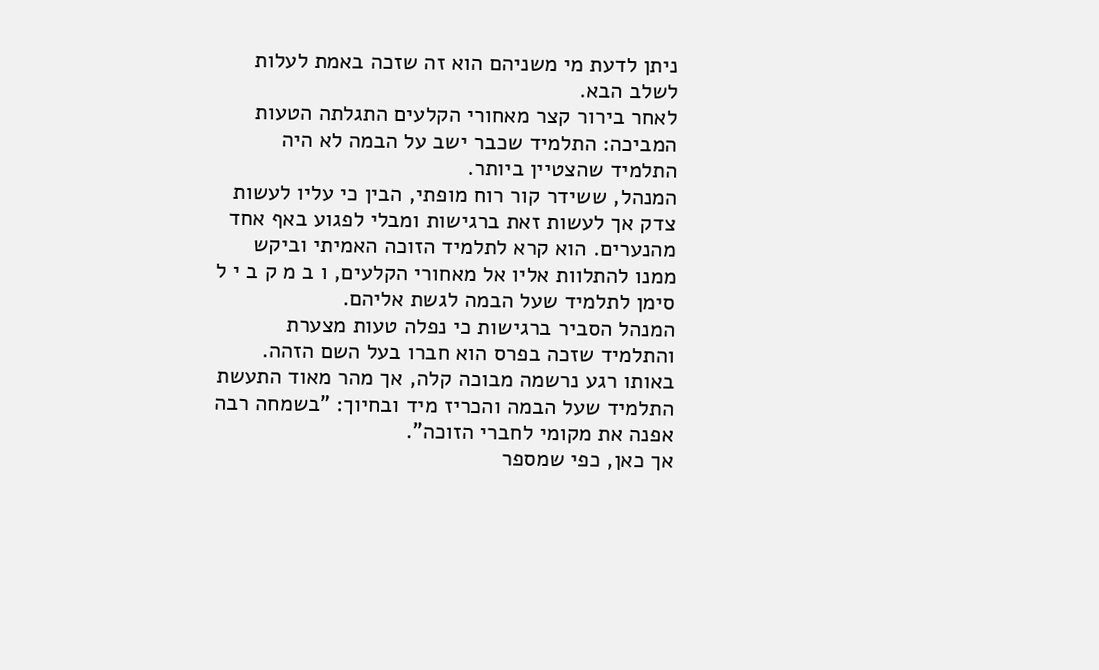ניתן לדעת מי משניהם הוא זה שזכה באמת לעלות לשלב הבא.
לאחר בירור קצר מאחורי הקלעים התגלתה הטעות המביכה: התלמיד שכבר ישב על הבמה לא היה התלמיד שהצטיין ביותר.
המנהל, ששידר קור רוח מופתי, הבין כי עליו לעשות צדק אך לעשות זאת ברגישות ומבלי לפגוע באף אחד מהנערים. הוא קרא לתלמיד הזוכה האמיתי וביקש ממנו להתלוות אליו אל מאחורי הקלעים, ו ב מ ק ב י ל סימן לתלמיד שעל הבמה לגשת אליהם.
המנהל הסביר ברגישות כי נפלה טעות מצערת והתלמיד שזכה בפרס הוא חברו בעל השם הזהה.
באותו רגע נרשמה מבוכה קלה, אך מהר מאוד התעשת התלמיד שעל הבמה והכריז מיד ובחיוך: "בשמחה רבה אפנה את מקומי לחברי הזוכה".
אך כאן, כפי שמספר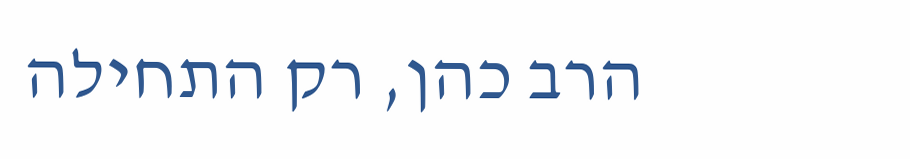הרב כהן, רק התחילה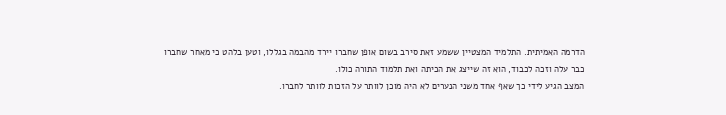הדרמה האמיתית. התלמיד המצטיין ששמע זאת סירב בשום אופן שחברו יירד מהבמה בגללו, וטען בלהט כי מאחר שחברו כבר עלה וזכה לכבוד, הוא זה שייצג את הכיתה ואת תלמוד התורה כולו.
המצב הגיע לידי כך שאף אחד משני הנערים לא היה מוכן לוותר על הזכות לוותר לחברו.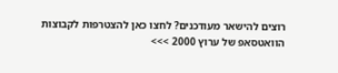רוצים להישאר מעודכנים? לחצו כאן להצטרפות לקבוצות הוואטסאפ של ערוץ 2000 >>>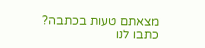מצאתם טעות בכתבה? כתבו לנו